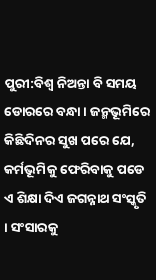ପୁରୀ:ବିଶ୍ବ ନିଅନ୍ତା ବି ସମୟ ଡୋରରେ ବନ୍ଧା । ଜନ୍ମଭୂମିରେ କିଛିଦିନର ସୁଖ ପରେ ଯେ, କର୍ମଭୂମିକୁ ଫେରିବାକୁ ପଡେ ଏ ଶିକ୍ଷା ଦିଏ ଜଗନ୍ନାଥ ସଂସ୍କୃତି । ସଂସାରକୁ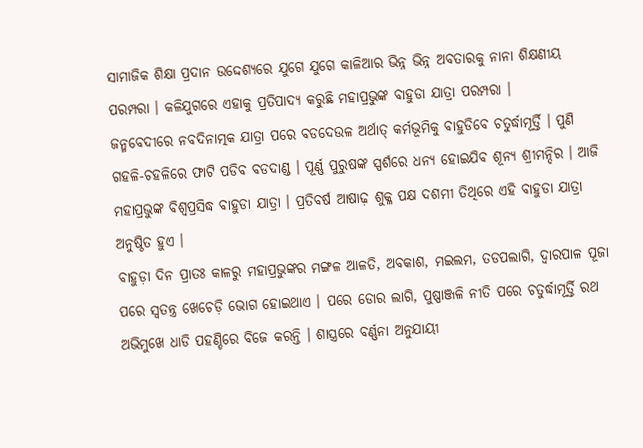ସାମାଜିକ ଶିକ୍ଷା ପ୍ରଦାନ ଉଦ୍ଦେଶ୍ୟରେ ଯୁଗେ ଯୁଗେ କାଳିଆର ଭିନ୍ନ ଭିନ୍ନ ଅବତାରକୁ ନାନା ଶିକ୍ଷଣୀୟ ପରମ୍ପରା । କଳିଯୁଗରେ ଏହାକୁ ପ୍ରତିପାଦ୍ୟ କରୁଛି ମହାପ୍ରଭୁଙ୍କ ବାହୁଡା ଯାତ୍ରା ପରମ୍ପରା ।
ଜନ୍ମବେଦୀରେ ନବଦିନାତ୍ମକ ଯାତ୍ରା ପରେ ବଡଦେଉଳ ଅର୍ଥାତ୍ କର୍ମଭୂମିକୁ ବାହୁଡିବେ ଚତୁର୍ଦ୍ଧାମୂର୍ତ୍ତି । ପୁଣି ଗହଳି-ଚହଳିରେ ଫାଟି ପଡିବ ବଡଦାଣ୍ଡ । ପୂର୍ଣ୍ଣ ପୁରୁଷଙ୍କ ସ୍ପର୍ଶରେ ଧନ୍ୟ ହୋଇଯିବ ଶୂନ୍ୟ ଶ୍ରୀମନ୍ଦିର । ଆଜି ମହାପ୍ରଭୁଙ୍କ ବିଶ୍ବପ୍ରସିଦ୍ଧ ବାହୁଡା ଯାତ୍ରା । ପ୍ରତିବର୍ଷ ଆଷାଢ଼ ଶୁକ୍ଳ ପକ୍ଷ ଦଶମୀ ତିଥିରେ ଏହି ବାହୁଡା ଯାତ୍ରା ଅନୁଷ୍ଠିତ ହୁଏ ।
ବାହୁଡ଼ା ଦିନ ପ୍ରାତଃ କାଳରୁ ମହାପ୍ରଭୁଙ୍କର ମଙ୍ଗଳ ଆଳତି, ଅବକାଶ, ମଇଲମ, ତଡପଲାଗି, ଦ୍ବାରପାଳ ପୂଜା ପରେ ସ୍ବତନ୍ତ୍ର ଖେଚେଡ଼ି ଭୋଗ ହୋଇଥାଏ । ପରେ ଡୋର ଲାଗି, ପୁଷ୍ପାଞ୍ଜଳି ନୀତି ପରେ ଚତୁର୍ଦ୍ଧାମୂର୍ତ୍ତି ରଥ ଅଭିମୁଖେ ଧାଡି ପହଣ୍ଡିରେ ବିଜେ କରନ୍ତି । ଶାସ୍ତ୍ରରେ ବର୍ଣ୍ଣନା ଅନୁଯାୟୀ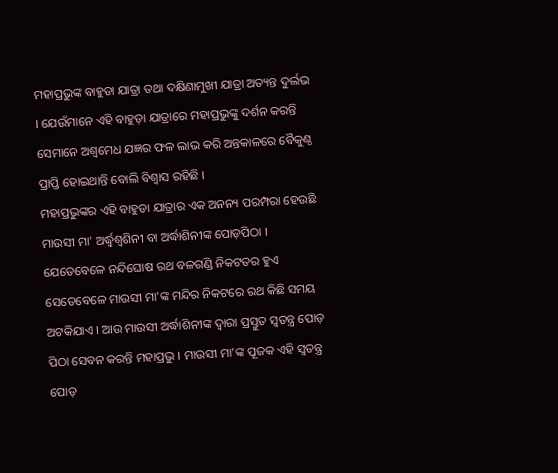ମହାପ୍ରଭୁଙ୍କ ବାହୁଡା ଯାତ୍ରା ତଥା ଦକ୍ଷିଣାମୁଖୀ ଯାତ୍ରା ଅତ୍ୟନ୍ତ ଦୁର୍ଲଭ । ଯେଉଁମାନେ ଏହି ବାହୁଡ଼ା ଯାତ୍ରାରେ ମହାପ୍ରଭୁଙ୍କୁ ଦର୍ଶନ କରନ୍ତି ସେମାନେ ଅଶ୍ବମେଧ ଯଜ୍ଞର ଫଳ ଲାଭ କରି ଅନ୍ତକାଳରେ ବୈକୁଣ୍ଠ ପ୍ରାପ୍ତି ହୋଇଥାନ୍ତି ବୋଲି ବିଶ୍ବାସ ରହିଛି ।
ମହାପ୍ରଭୁଙ୍କର ଏହି ବାହୁଡା ଯାତ୍ରାର ଏକ ଅନନ୍ୟ ପରମ୍ପରା ହେଉଛି ମାଉସୀ ମା' ଅର୍ଦ୍ଧ୍ବଶ୍ବଶିନୀ ବା ଅର୍ଦ୍ଧାଶିନୀଙ୍କ ପୋଡ଼ପିଠା । ଯେତେବେଳେ ନନ୍ଦିଘୋଷ ରଥ ବଳଗଣ୍ଡି ନିକଟତର ହୁଏ ସେତେବେଳେ ମାଉସୀ ମା'ଙ୍କ ମନ୍ଦିର ନିକଟରେ ରଥ କିଛି ସମୟ ଅଟକିଯାଏ । ଆଉ ମାଉସୀ ଅର୍ଦ୍ଧାଶିନୀଙ୍କ ଦ୍ଵାରା ପ୍ରସ୍ତୁତ ସ୍ବତନ୍ତ୍ର ପୋଡ଼ ପିଠା ସେବନ କରନ୍ତି ମହାପ୍ରଭୁ । ମାଉସୀ ମା’ଙ୍କ ପୂଜକ ଏହି ସ୍ବତନ୍ତ୍ର ପୋଡ଼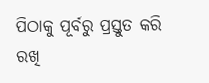ପିଠାକୁ ପୂର୍ବରୁ ପ୍ରସ୍ତୁତ କରି ରଖି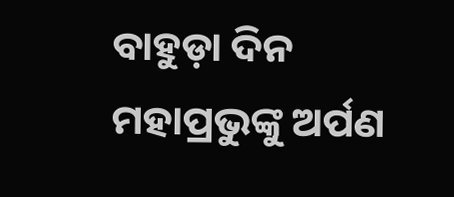ବାହୁଡ଼ା ଦିନ ମହାପ୍ରଭୁଙ୍କୁ ଅର୍ପଣ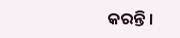କରନ୍ତି ।